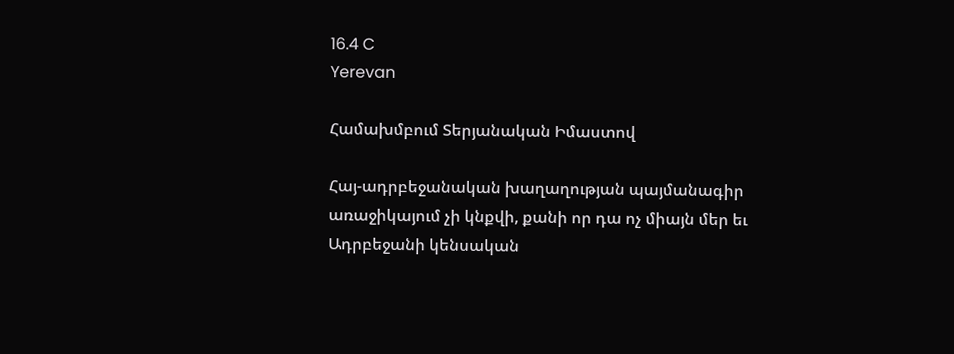16.4 C
Yerevan

Համախմբում Տերյանական Իմաստով

Հայ-ադրբեջանական խաղաղության պայմանագիր առաջիկայում չի կնքվի, քանի որ դա ոչ միայն մեր եւ Ադրբեջանի կենսական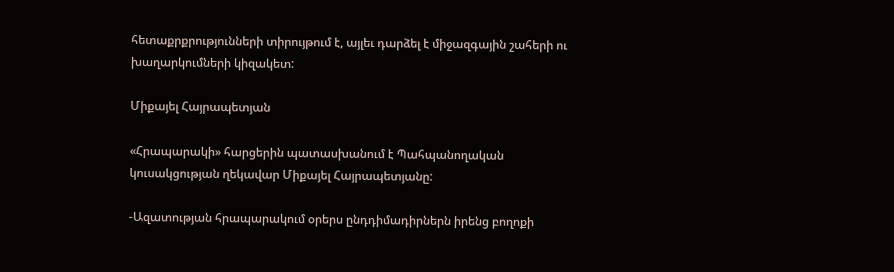հետաքրքրությունների տիրույթում է, այլեւ դարձել է միջազգային շահերի ու խաղարկումների կիզակետ:

Միքայել Հայրապետյան

«Հրապարակի» հարցերին պատասխանում է Պահպանողական կուսակցության ղեկավար Միքայել Հայրապետյանը:

-Ազատության հրապարակում օրերս ընդդիմադիրներն իրենց բողոքի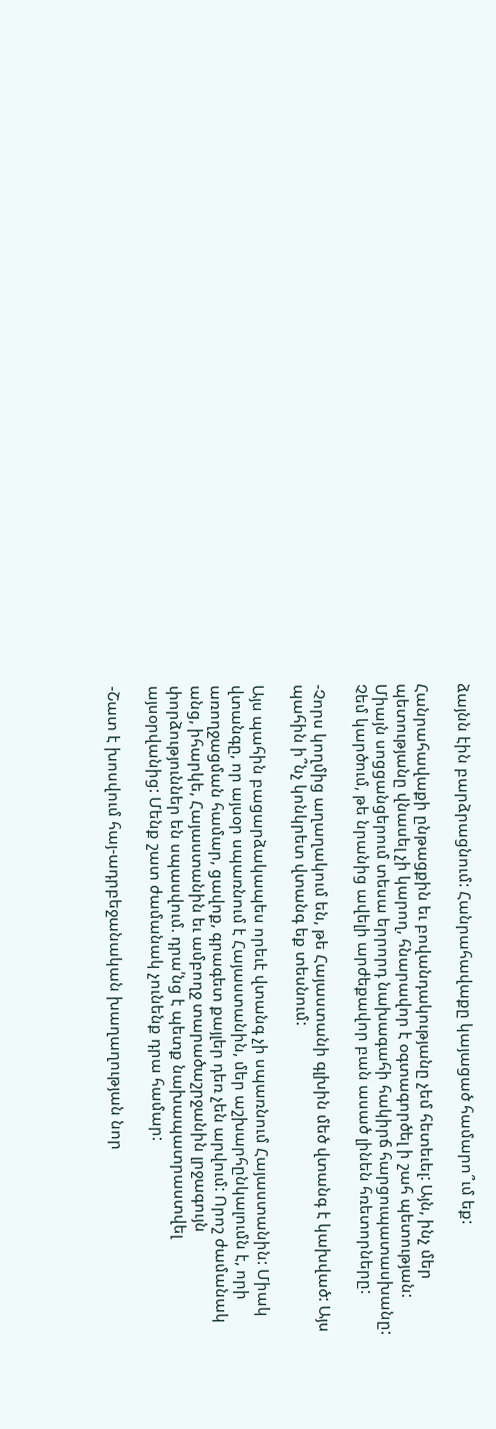ձայնն էին բարձրացնում: Հանրահավաքը կայացած համարո՞ւմ եք:

Հանրահավաքի ընթացքին եւ բովանդակությանը չեմ հետեւել: Այն, ինչ մեր պետությանը վնասել չի կարող, հնարավոր է օգտագործել ի շահ պետության: Միայն սոցցանցերում տեսա երրորդ նախագահի հակիրճ հարցուպատասխանը: Չեմ կարծում, թե նրանից ավելի արժեքավոր բան ասած լինեն հռետորները:

-Չորս կողմից աղաղակում են, թե Հայաստանի գլխին մեծ վտանգ է կախված: Այս պահին ի՞նչ կոնկրետ վտանգ եք տեսնում:

Այս պահին բացարձակապես որեւէ վտանգ չի սպառնում Հայաստանին: Միակ վտանգը, որ այսօր սպառնում է Հայաստանին, մեր աշխարհընկալումն է, որի առողջացման համար, ցավոք, գրագետ քայլեր դեռ չեն արվում: Որոշ ժամանակ անց, իհարկե, Հայաստանին եւ ամբողջ տարածաշրջանին լրջագույն փորձություններ են սպասվում. դրա՛նց է պետք նախապատրաստվել այսօրվանից: Մենք շատ ժամանակ չունենք դրա համար:

-Շատ է խոսվում հայ-ադրբեջանական խաղաղության նոր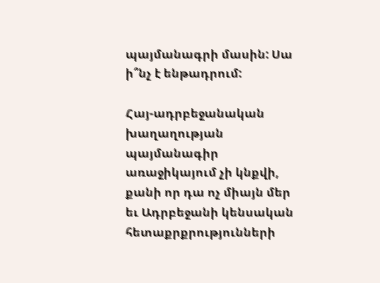պայմանագրի մասին: Սա ի՞նչ է ենթադրում:

Հայ-ադրբեջանական խաղաղության պայմանագիր առաջիկայում չի կնքվի, քանի որ դա ոչ միայն մեր եւ Ադրբեջանի կենսական հետաքրքրությունների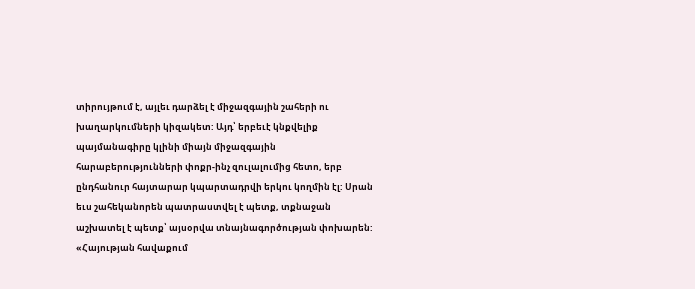տիրույթում է, այլեւ դարձել է միջազգային շահերի ու խաղարկումների կիզակետ: Այդ՝ երբեւէ կնքվելիք պայմանագիրը կլինի միայն միջազգային հարաբերությունների փոքր-ինչ զուլալումից հետո, երբ ընդհանուր հայտարար կպարտադրվի երկու կողմին էլ: Սրան եւս շահեկանորեն պատրաստվել է պետք, տքնաջան աշխատել է պետք՝ այսօրվա տնայնագործության փոխարեն: «Հայության հավաքում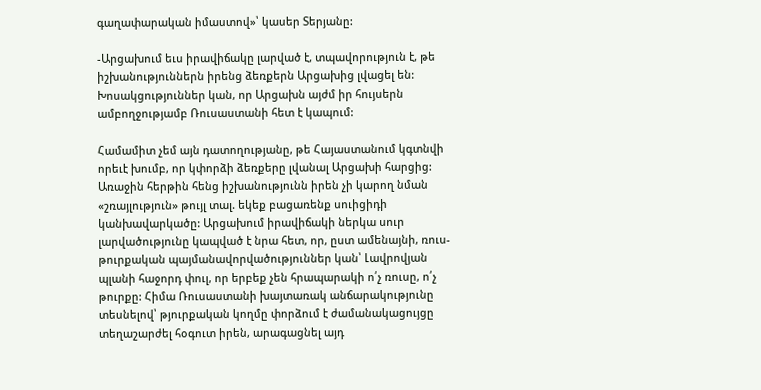գաղափարական իմաստով»՝ կասեր Տերյանը:

-Արցախում եւս իրավիճակը լարված է, տպավորություն է, թե իշխանություններն իրենց ձեռքերն Արցախից լվացել են: Խոսակցություններ կան, որ Արցախն այժմ իր հույսերն ամբողջությամբ Ռուսաստանի հետ է կապում:

Համամիտ չեմ այն դատողությանը, թե Հայաստանում կգտնվի որեւէ խումբ, որ կփորձի ձեռքերը լվանալ Արցախի հարցից: Առաջին հերթին հենց իշխանությունն իրեն չի կարող նման «շռայլություն» թույլ տալ. եկեք բացառենք սուիցիդի կանխավարկածը: Արցախում իրավիճակի ներկա սուր լարվածությունը կապված է նրա հետ, որ, ըստ ամենայնի, ռուս-թուրքական պայմանավորվածություններ կան՝ Լավրովյան պլանի հաջորդ փուլ, որ երբեք չեն հրապարակի ո՛չ ռուսը, ո՛չ թուրքը: Հիմա Ռուսաստանի խայտառակ անճարակությունը տեսնելով՝ թյուրքական կողմը փորձում է ժամանակացույցը տեղաշարժել հօգուտ իրեն, արագացնել այդ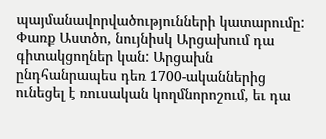պայմանավորվածությունների կատարումը: Փառք Աստծո, նույնիսկ Արցախում դա գիտակցողներ կան: Արցախն ընդհանրապես դեռ 1700-ականներից ունեցել է ռուսական կողմնորոշում, եւ դա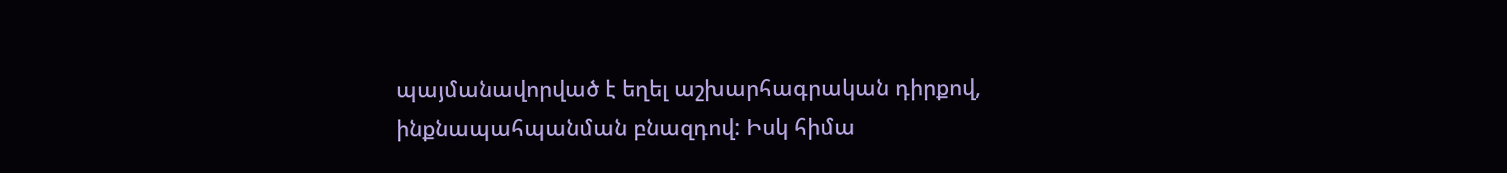պայմանավորված է եղել աշխարհագրական դիրքով, ինքնապահպանման բնազդով: Իսկ հիմա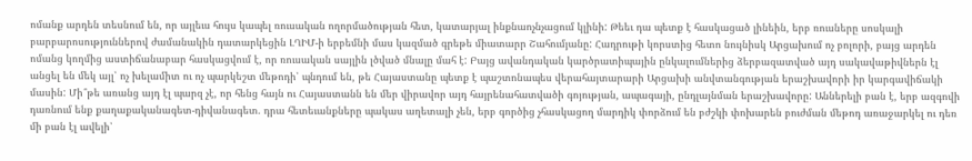ոմանք արդեն տեսնում են, որ այլեւս հույս կապել ռուսական ողորմածության հետ, կատարյալ ինքնաոչնչացում կլինի: Թեեւ դա պետք է հասկացած լինեին, երբ ռուսները սոսկալի բարբարոսություններով ժամանակին դատարկեցին ԼՂԻՄ‑ի երբեմնի մաս կազմած գրեթե միատարր Շահումյանը: Հադրութի կորստից հետո նույնիսկ Արցախում ոչ բոլորի, բայց արդեն ոմանց կողմից աստիճանաբար հասկացվում է, որ ռուսական սայլին լծված մնալը մահ է: Բայց ավանդական կարծրատիպային ընկալումներից ձերբազատված այդ սակավաթիվներն էլ անցել են մեկ այլ՝ ոչ խելամիտ ու ոչ պարկեշտ մեթոդի՝ պնդում են, թե Հայաստանը պետք է պաշտոնապես վերահայտարարի Արցախի անվտանգության երաշխավորի իր կարգավիճակի մասին: Մի՞թե առանց այդ էլ պարզ չէ, որ հենց հայն ու Հայաստանն են մեր վիրավոր այդ հայրենահատվածի գոյության, ապագայի, ընդլայնման երաշխավորը: Աններելի բան է, երբ ազգովի դառնում ենք քաղաքականագետ-դիվանագետ. դրա հետեւանքները պակաս աղետալի չեն, երբ գործից չհասկացող մարդիկ փորձում են բժշկի փոխարեն բուժման մեթոդ առաջարկել ու դեռ մի բան էլ ավելի՝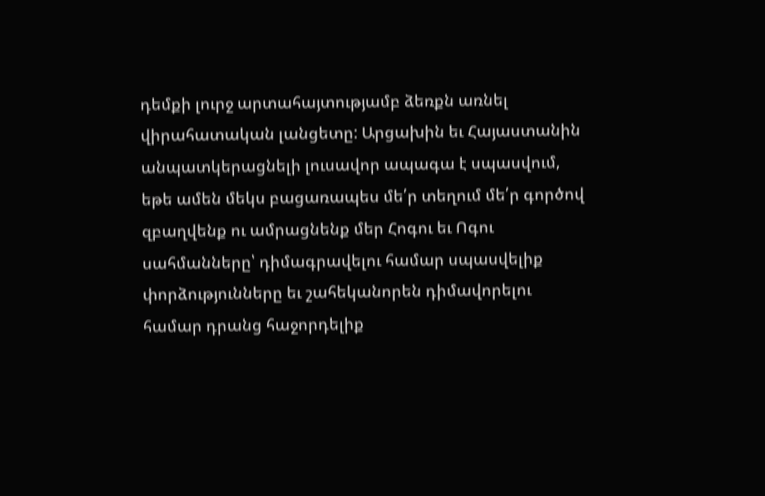դեմքի լուրջ արտահայտությամբ ձեռքն առնել վիրահատական լանցետը: Արցախին եւ Հայաստանին անպատկերացնելի լուսավոր ապագա է սպասվում, եթե ամեն մեկս բացառապես մե՛ր տեղում մե՛ր գործով զբաղվենք ու ամրացնենք մեր Հոգու եւ Ոգու սահմանները՝ դիմագրավելու համար սպասվելիք փորձությունները եւ շահեկանորեն դիմավորելու համար դրանց հաջորդելիք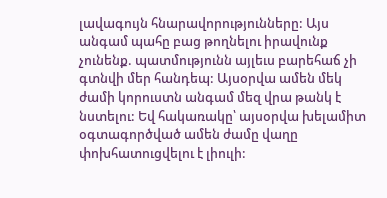լավագույն հնարավորությունները: Այս անգամ պահը բաց թողնելու իրավունք չունենք. պատմությունն այլեւս բարեհաճ չի գտնվի մեր հանդեպ: Այսօրվա ամեն մեկ ժամի կորուստն անգամ մեզ վրա թանկ է նստելու: Եվ հակառակը՝ այսօրվա խելամիտ օգտագործված ամեն ժամը վաղը փոխհատուցվելու է լիուլի: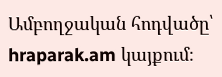Ամբողջական հոդվածը՝ hraparak.am կայքում։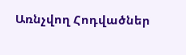Առնչվող Հոդվածներ